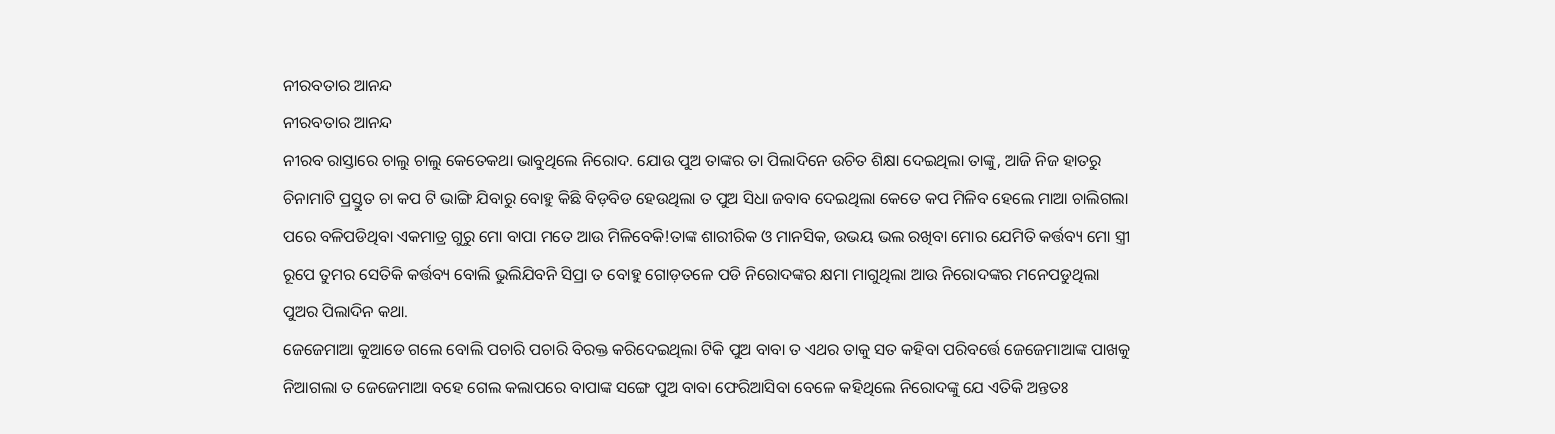ନୀରବତାର ଆନନ୍ଦ
ନୀରବତାର ଆନନ୍ଦ
ନୀରବ ରାସ୍ତାରେ ଚାଲୁ ଚାଲୁ କେତେକଥା ଭାବୁଥିଲେ ନିରୋଦ. ଯୋଉ ପୁଅ ତାଙ୍କର ତା ପିଲାଦିନେ ଉଚିତ ଶିକ୍ଷା ଦେଇଥିଲା ତାଙ୍କୁ, ଆଜି ନିଜ ହାତରୁ ଚିନାମାଟି ପ୍ରସ୍ତୁତ ଚା କପ ଟି ଭାଙ୍ଗି ଯିବାରୁ ବୋହୁ କିଛି ବିଡ଼ବିଡ ହେଉଥିଲା ତ ପୁଅ ସିଧା ଜବାବ ଦେଇଥିଲା କେତେ କପ ମିଳିବ ହେଲେ ମାଆ ଚାଲିଗଲା ପରେ ବଳିପଡିଥିବା ଏକମାତ୍ର ଗୁରୁ ମୋ ବାପା ମତେ ଆଉ ମିଳିବେକି!ତାଙ୍କ ଶାରୀରିକ ଓ ମାନସିକ, ଉଭୟ ଭଲ ରଖିବା ମୋର ଯେମିତି କର୍ତ୍ତବ୍ୟ ମୋ ସ୍ତ୍ରୀ ରୂପେ ତୁମର ସେତିକି କର୍ତ୍ତବ୍ୟ ବୋଲି ଭୁଲିଯିବନି ସିପ୍ରା ତ ବୋହୁ ଗୋଡ଼ତଳେ ପଡି ନିରୋଦଙ୍କର କ୍ଷମା ମାଗୁଥିଲା ଆଉ ନିରୋଦଙ୍କର ମନେପଡୁଥିଲା ପୁଅର ପିଲାଦିନ କଥା.
ଜେଜେମାଆ କୁଆଡେ ଗଲେ ବୋଲି ପଚାରି ପଚାରି ବିରକ୍ତ କରିଦେଇଥିଲା ଟିକି ପୁଅ ବାବା ତ ଏଥର ତାକୁ ସତ କହିବା ପରିବର୍ତ୍ତେ ଜେଜେମାଆଙ୍କ ପାଖକୁ ନିଆଗଲା ତ ଜେଜେମାଆ ବହେ ଗେଲ କଲାପରେ ବାପାଙ୍କ ସଙ୍ଗେ ପୁଅ ବାବା ଫେରିଆସିବା ବେଳେ କହିଥିଲେ ନିରୋଦଙ୍କୁ ଯେ ଏତିକି ଅନ୍ତତଃ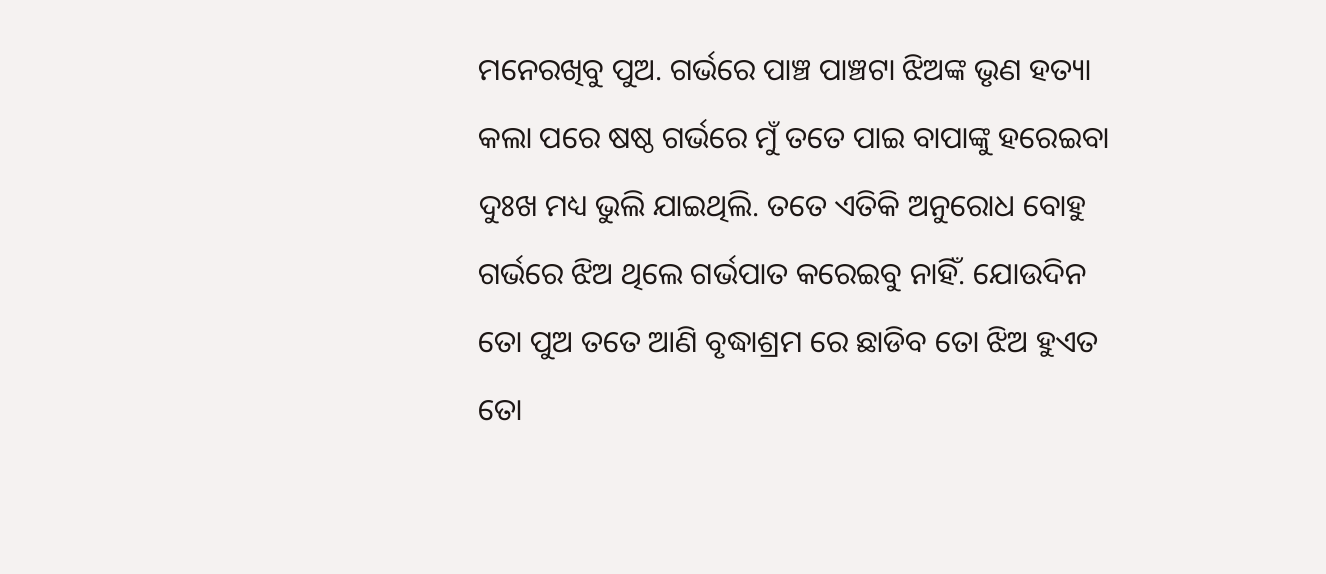ମନେରଖିବୁ ପୁଅ. ଗର୍ଭରେ ପାଞ୍ଚ ପାଞ୍ଚଟା ଝିଅଙ୍କ ଭୃଣ ହତ୍ୟା କଲା ପରେ ଷଷ୍ଠ ଗର୍ଭରେ ମୁଁ ତତେ ପାଇ ବାପାଙ୍କୁ ହରେଇବା ଦୁଃଖ ମଧ୍ୟ ଭୁଲି ଯାଇଥିଲି. ତତେ ଏତିକି ଅନୁରୋଧ ବୋହୁ ଗର୍ଭରେ ଝିଅ ଥିଲେ ଗର୍ଭପାତ କରେଇବୁ ନାହିଁ. ଯୋଉଦିନ ତୋ ପୁଅ ତତେ ଆଣି ବୃଦ୍ଧାଶ୍ରମ ରେ ଛାଡିବ ତୋ ଝିଅ ହୁଏତ ତୋ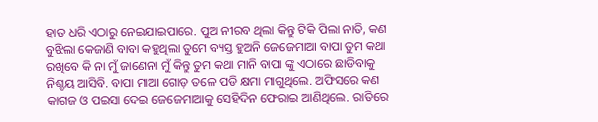ହାତ ଧରି ଏଠାରୁ ନେଇଯାଇପାରେ. ପୁଅ ନୀରବ ଥିଲା କିନ୍ତୁ ଟିକି ପିଲା ନାତି, କଣ ବୁଝିଲା କେଜାଣି ବାବା କହୁଥିଲା ତୁମେ ବ୍ୟସ୍ତ ହୁଅନି ଜେଜେମାଆ ବାପା ତୁମ କଥା ରଖିବେ କି ନା ମୁଁ ଜାଣେନା ମୁଁ କିନ୍ତୁ ତୁମ କଥା ମାନି ବାପା ଙ୍କୁ ଏଠାରେ ଛାଡିବାକୁ ନିଶ୍ଚୟ ଆସିବି. ବାପା ମାଆ ଗୋଡ଼ ତଳେ ପଡି କ୍ଷମା ମାଗୁଥିଲେ. ଅଫିସରେ କଣ କାଗଜ ଓ ପଇସା ଦେଇ ଜେଜେମାଆକୁ ସେହିଦିନ ଫେରାଇ ଆଣିଥିଲେ. ରାତିରେ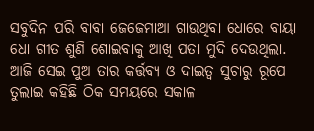ସବୁଦିନ ପରି ବାବା ଜେଜେମାଆ ଗାଉଥିବା ଧୋରେ ବାୟା ଧୋ ଗୀତ ଶୁଣି ଶୋଇବାକୁ ଆଖି ପତା ମୁଦି ଦେଉଥିଲା.
ଆଜି ସେଇ ପୁଅ ତାର କର୍ତ୍ତବ୍ୟ ଓ ଦାଇତ୍ୱ ସୁଚାରୁ ରୂପେ ତୁଲାଇ କହିଛି ଠିକ ସମୟରେ ସକାଳ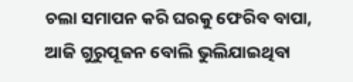ଚଲା ସମାପନ କରି ଘରକୁ ଫେରିବ ବାପା, ଆଜି ଗୁରୁପୂଜନ ବୋଲି ଭୁଲିଯାଇଥିବା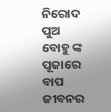ନିରୋଦ ପୁଅ ବୋହୁ ଙ୍କ ପୂଜାରେ ବାପ ଜୀବନର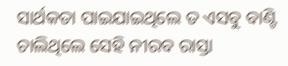ସାର୍ଥକତା ପାଇଯାଇଥିଲେ ତ ଏସବୁ ବାଣ୍ଟି ଚାଲିଥିଲେ ସେହି ନୀରବ ରାସ୍ତା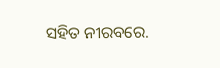ସହିତ ନୀରବରେ.